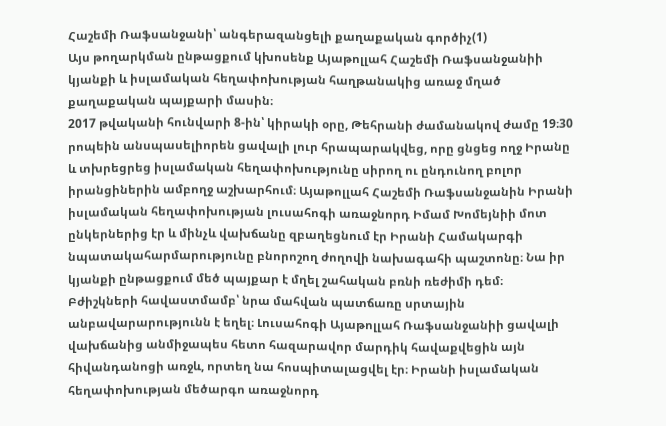Հաշեմի Ռաֆսանջանի՝ անգերազանցելի քաղաքական գործիչ(1)
Այս թողարկման ընթացքում կխոսենք Այաթոլլահ Հաշեմի Ռաֆսանջանիի կյանքի և իսլամական հեղափոխության հաղթանակից առաջ մղած քաղաքական պայքարի մասին։
2017 թվականի հունվարի 8-ին՝ կիրակի օրը, Թեհրանի ժամանակով ժամը 19։30 րոպեին անսպասելիորեն ցավալի լուր հրապարակվեց, որը ցնցեց ողջ Իրանը և տխրեցրեց իսլամական հեղափոխությունը սիրող ու ընդունող բոլոր իրանցիներին ամբողջ աշխարհում։ Այաթոլլահ Հաշեմի Ռաֆսանջանին Իրանի իսլամական հեղափոխության լուսահոգի առաջնորդ Իմամ Խոմեյնիի մոտ ընկերներից էր և մինչև վախճանը զբաղեցնում էր Իրանի Համակարգի նպատակահարմարությունը բնորոշող ժողովի նախագահի պաշտոնը։ Նա իր կյանքի ընթացքում մեծ պայքար է մղել շահական բռնի ռեժիմի դեմ։ Բժիշկների հավաստմամբ՝ նրա մահվան պատճառը սրտային անբավարարությունն է եղել։ Լուսահոգի Այաթոլլահ Ռաֆսանջանիի ցավալի վախճանից անմիջապես հետո հազարավոր մարդիկ հավաքվեցին այն հիվանդանոցի առջև, որտեղ նա հոսպիտալացվել էր։ Իրանի իսլամական հեղափոխության մեծարգո առաջնորդ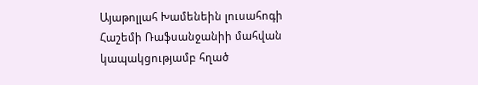Այաթոլլահ Խամենեին լուսահոգի Հաշեմի Ռաֆսանջանիի մահվան կապակցությամբ հղած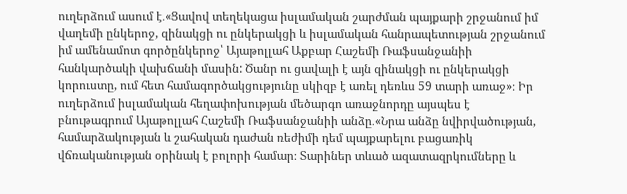ուղերձում ասում է․«Ցավով տեղեկացա իսլամական շարժման պայքարի շրջանում իմ վաղեմի ընկերոջ, զինակցի ու ընկերակցի և իսլամական հանրապետության շրջանում իմ ամենամոտ գործընկերոջ՝ Այաթոլլահ Աքբար Հաշեմի Ռաֆսանջանիի հանկարծակի վախճանի մասին: Ծանր ու ցավալի է այն զինակցի ու ընկերակցի կորուստը, ում հետ համագործակցությունը սկիզբ է առել դեռևս 59 տարի առաջ»։ Իր ուղերձում իսլամական հեղափոխության մեծարգո առաջնորդը այսպես է բնութագրում Այաթոլլահ Հաշեմի Ռաֆսանջանիի անձը․«Նրա անձը նվիրվածության, համարձակության և շահական դաժան ռեժիմի դեմ պայքարելու բացառիկ վճռականության օրինակ է բոլորի համար։ Տարիներ տևած ազատազրկումները և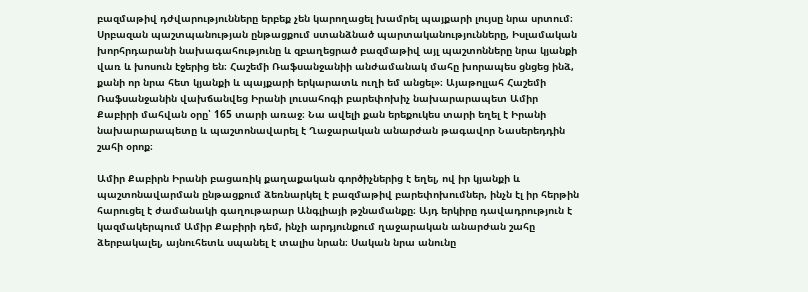բազմաթիվ դժվարությունները երբեք չեն կարողացել խամրել պայքարի լույսը նրա սրտում։ Սրբազան պաշտպանության ընթացքում ստանձնած պարտականությունները, Իսլամական խորհրդարանի նախագահությունը և զբաղեցրած բազմաթիվ այլ պաշտոնները նրա կյանքի վառ և խոսուն էջերից են։ Հաշեմի Ռաֆսանջանիի անժամանակ մահը խորապես ցնցեց ինձ, քանի որ նրա հետ կյանքի և պայքարի երկարատև ուղի եմ անցել»։ Այաթոլլահ Հաշեմի Ռաֆսանջանին վախճանվեց Իրանի լուսահոգի բարեփոխիչ նախարարապետ Ամիր Քաբիրի մահվան օրը՝ 165 տարի առաջ։ Նա ավելի քան երեքուկես տարի եղել է Իրանի նախարարապետը և պաշտոնավարել է Ղաջարական անարժան թագավոր Նասերեդդին շահի օրոք։

Ամիր Քաբիրն Իրանի բացառիկ քաղաքական գործիչներից է եղել, ով իր կյանքի և պաշտոնավարման ընթացքում ձեռնարկել է բազմաթիվ բարեփոխումներ, ինչն էլ իր հերթին հարուցել է ժամանակի գաղութարար Անգլիայի թշնամանքը։ Այդ երկիրը դավադրություն է կազմակերպում Ամիր Քաբիրի դեմ, ինչի արդյունքում ղաջարական անարժան շահը ձերբակալել, այնուհետև սպանել է տալիս նրան։ Սական նրա անունը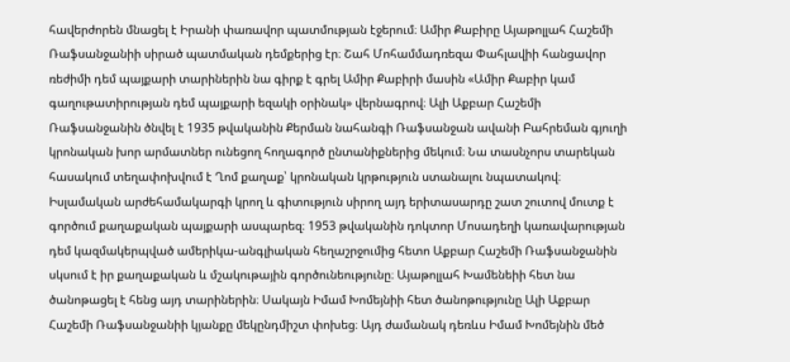հավերժորեն մնացել է Իրանի փառավոր պատմության էջերում։ Ամիր Քաբիրը Այաթոլլահ Հաշեմի Ռաֆսանջանիի սիրած պատմական դեմքերից էր։ Շահ Մոհամմադռեզա Փահլավիի հանցավոր ռեժիմի դեմ պայքարի տարիներին նա գիրք է գրել Ամիր Քաբիրի մասին «Ամիր Քաբիր կամ գաղութատիրության դեմ պայքարի եզակի օրինակ» վերնագրով։ Ալի Աքբար Հաշեմի Ռաֆսանջանին ծնվել է 1935 թվականին Քերման նահանգի Ռաֆսանջան ավանի Բահրեման գյուղի կրոնական խոր արմատներ ունեցող հողագործ ընտանիքներից մեկում։ Նա տասնչորս տարեկան հասակում տեղափոխվում է Ղոմ քաղաք՝ կրոնական կրթություն ստանալու նպատակով։ Իսլամական արժեհամակարգի կրող և գիտություն սիրող այդ երիտասարդը շատ շուտով մուտք է գործում քաղաքական պայքարի ասպարեզ։ 1953 թվականին դոկտոր Մոսադեղի կառավարության դեմ կազմակերպված ամերիկա-անգլիական հեղաշրջումից հետո Աքբար Հաշեմի Ռաֆսանջանին սկսում է իր քաղաքական և մշակութային գործունեությունը։ Այաթոլլահ Խամենեիի հետ նա ծանոթացել է հենց այդ տարիներին։ Սակայն Իմամ Խոմեյնիի հետ ծանոթությունը Ալի Աքբար Հաշեմի Ռաֆսանջանիի կյանքը մեկընդմիշտ փոխեց։ Այդ ժամանակ դեռևս Իմամ Խոմեյնին մեծ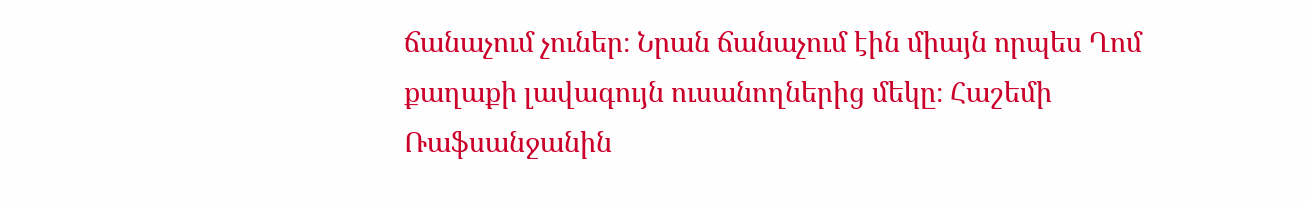ճանաչում չուներ։ Նրան ճանաչում էին միայն որպես Ղոմ քաղաքի լավագույն ուսանողներից մեկը։ Հաշեմի Ռաֆսանջանին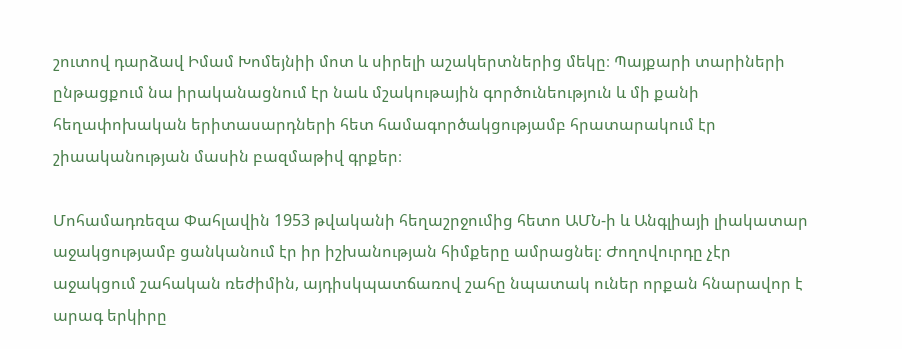շուտով դարձավ Իմամ Խոմեյնիի մոտ և սիրելի աշակերտներից մեկը։ Պայքարի տարիների ընթացքում նա իրականացնում էր նաև մշակութային գործունեություն և մի քանի հեղափոխական երիտասարդների հետ համագործակցությամբ հրատարակում էր շիաականության մասին բազմաթիվ գրքեր։

Մոհամադռեզա Փահլավին 1953 թվականի հեղաշրջումից հետո ԱՄՆ-ի և Անգլիայի լիակատար աջակցությամբ ցանկանում էր իր իշխանության հիմքերը ամրացնել։ Ժողովուրդը չէր աջակցում շահական ռեժիմին, այդիսկպատճառով շահը նպատակ ուներ որքան հնարավոր է արագ երկիրը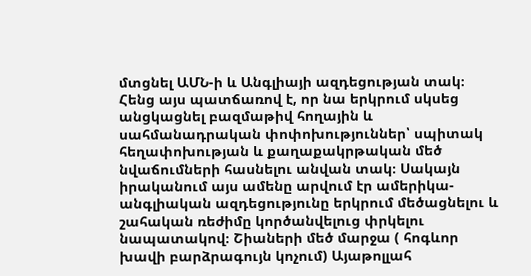մտցնել ԱՄՆ-ի և Անգլիայի ազդեցության տակ։ Հենց այս պատճառով է, որ նա երկրում սկսեց անցկացնել բազմաթիվ հողային և սահմանադրական փոփոխություններ՝ սպիտակ հեղափոխության և քաղաքակրթական մեծ նվաճումների հասնելու անվան տակ։ Սակայն իրականում այս ամենը արվում էր ամերիկա-անգլիական ազդեցությունը երկրում մեծացնելու և շահական ռեժիմը կործանվելուց փրկելու նապատակով։ Շիաների մեծ մարջա ( հոգևոր խավի բարձրագույն կոչում) Այաթոլլահ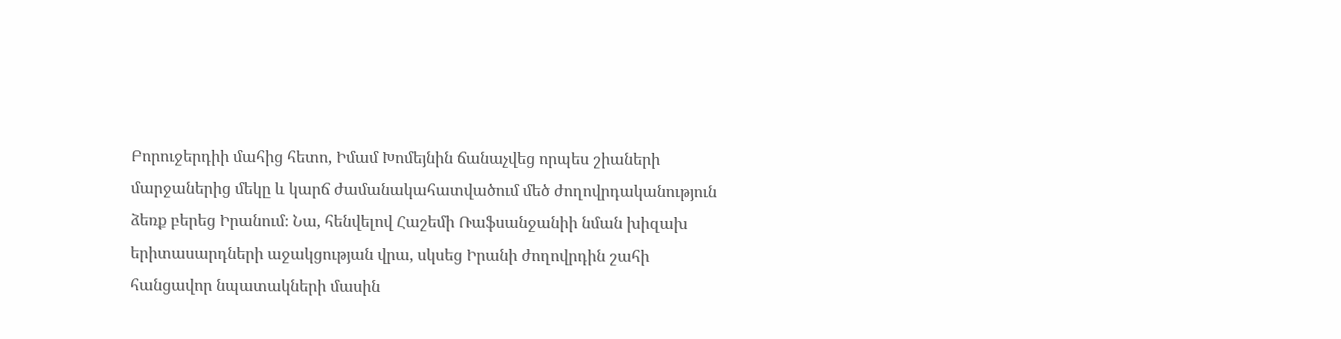Բորուջերդիի մահից հետո, Իմամ Խոմեյնին ճանաչվեց որպես շիաների մարջաներից մեկը և կարճ ժամանակահատվածում մեծ ժողովրդականություն ձեռք բերեց Իրանում։ Նա, հենվելով Հաշեմի Ռաֆսանջանիի նման խիզախ երիտասարդների աջակցության վրա, սկսեց Իրանի ժողովրդին շահի հանցավոր նպատակների մասին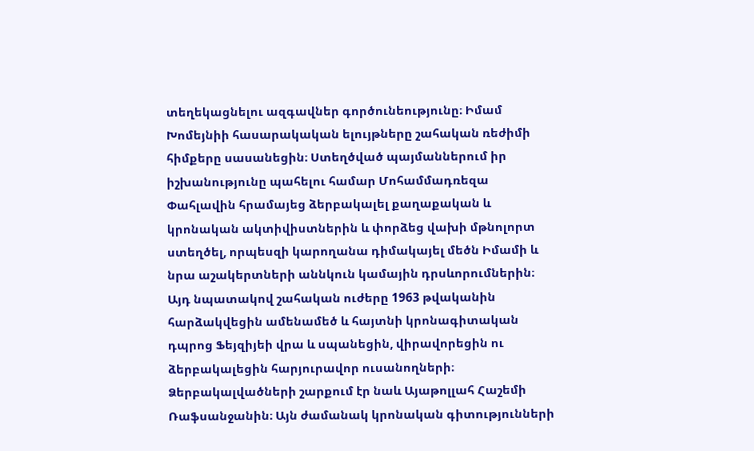տեղեկացնելու ազգավներ գործունեությունը։ Իմամ Խոմեյնիի հասարակական ելույթները շահական ռեժիմի հիմքերը սասանեցին։ Ստեղծված պայմաններում իր իշխանությունը պահելու համար Մոհամմադռեզա Փահլավին հրամայեց ձերբակալել քաղաքական և կրոնական ակտիվիստներին և փորձեց վախի մթնոլորտ ստեղծել, որպեսզի կարողանա դիմակայել մեծն Իմամի և նրա աշակերտների աննկուն կամային դրսևորումներին։ Այդ նպատակով շահական ուժերը 1963 թվականին հարձակվեցին ամենամեծ և հայտնի կրոնագիտական դպրոց Ֆեյզիյեի վրա և սպանեցին, վիրավորեցին ու ձերբակալեցին հարյուրավոր ուսանողների։ Ձերբակալվածների շարքում էր նաև Այաթոլլահ Հաշեմի Ռաֆսանջանին։ Այն ժամանակ կրոնական գիտությունների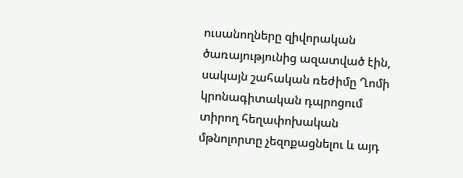ուսանողները զիվորական ծառայությունից ազատված էին, սակայն շահական ռեժիմը Ղոմի կրոնագիտական դպրոցում տիրող հեղափոխական մթնոլորտը չեզոքացնելու և այդ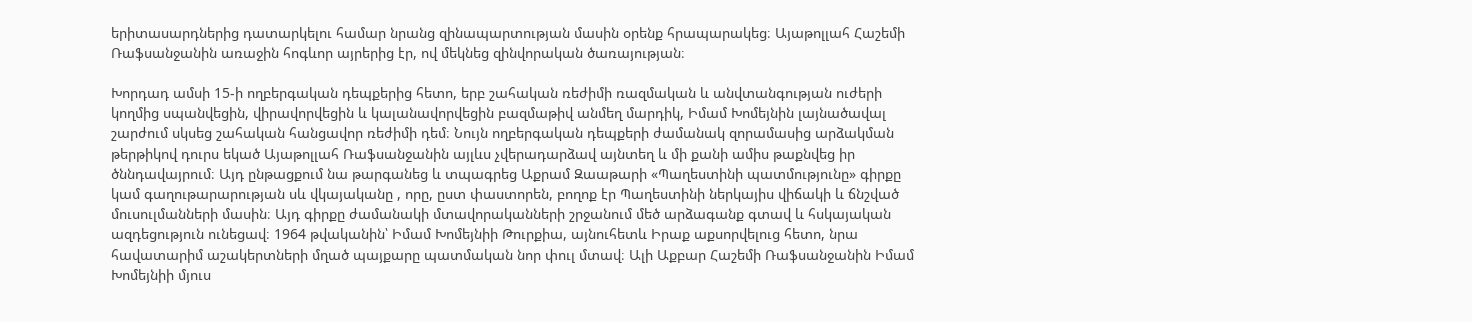երիտասարդներից դատարկելու համար նրանց զինապարտության մասին օրենք հրապարակեց։ Այաթոլլահ Հաշեմի Ռաֆսանջանին առաջին հոգևոր այրերից էր, ով մեկնեց զինվորական ծառայության։

Խորդադ ամսի 15-ի ողբերգական դեպքերից հետո, երբ շահական ռեժիմի ռազմական և անվտանգության ուժերի կողմից սպանվեցին, վիրավորվեցին և կալանավորվեցին բազմաթիվ անմեղ մարդիկ, Իմամ Խոմեյնին լայնածավալ շարժում սկսեց շահական հանցավոր ռեժիմի դեմ։ Նույն ողբերգական դեպքերի ժամանակ զորամասից արձակման թերթիկով դուրս եկած Այաթոլլահ Ռաֆսանջանին այլևս չվերադարձավ այնտեղ և մի քանի ամիս թաքնվեց իր ծննդավայրում։ Այդ ընթացքում նա թարգանեց և տպագրեց Աքրամ Զաաթարի «Պաղեստինի պատմությունը» գիրքը կամ գաղութարարության սև վկայականը , որը, ըստ փաստորեն, բողոք էր Պաղեստինի ներկայիս վիճակի և ճնշված մուսուլմանների մասին։ Այդ գիրքը ժամանակի մտավորականների շրջանում մեծ արձագանք գտավ և հսկայական ազդեցություն ունեցավ։ 1964 թվականին՝ Իմամ Խոմեյնիի Թուրքիա, այնուհետև Իրաք աքսորվելուց հետո, նրա հավատարիմ աշակերտների մղած պայքարը պատմական նոր փուլ մտավ։ Ալի Աքբար Հաշեմի Ռաֆսանջանին Իմամ Խոմեյնիի մյուս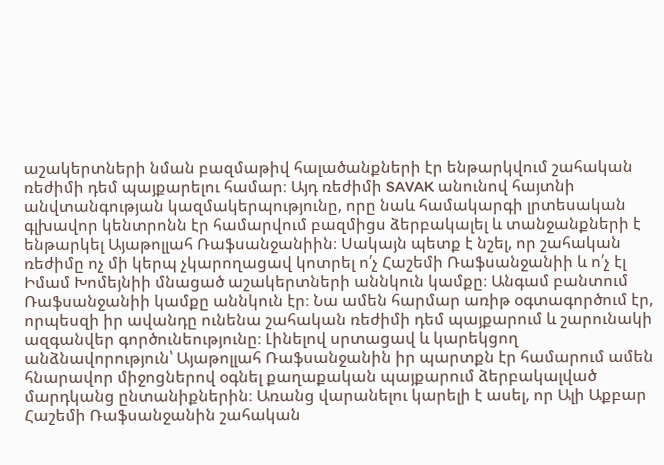աշակերտների նման բազմաթիվ հալածանքների էր ենթարկվում շահական ռեժիմի դեմ պայքարելու համար։ Այդ ռեժիմի SAVAK անունով հայտնի անվտանգության կազմակերպությունը, որը նաև համակարգի լրտեսական գլխավոր կենտրոնն էր համարվում բազմիցս ձերբակալել և տանջանքների է ենթարկել Այաթոլլահ Ռաֆսանջանիին։ Սակայն պետք է նշել, որ շահական ռեժիմը ոչ մի կերպ չկարողացավ կոտրել ո՛չ Հաշեմի Ռաֆսանջանիի և ո՛չ էլ Իմամ Խոմեյնիի մնացած աշակերտների աննկուն կամքը։ Անգամ բանտում Ռաֆսանջանիի կամքը աննկուն էր։ Նա ամեն հարմար առիթ օգտագործում էր, որպեսզի իր ավանդը ունենա շահական ռեժիմի դեմ պայքարում և շարունակի ազգանվեր գործունեությունը։ Լինելով սրտացավ և կարեկցող անձնավորություն՝ Այաթոլլահ Ռաֆսանջանին իր պարտքն էր համարում ամեն հնարավոր միջոցներով օգնել քաղաքական պայքարում ձերբակալված մարդկանց ընտանիքներին։ Առանց վարանելու կարելի է ասել, որ Ալի Աքբար Հաշեմի Ռաֆսանջանին շահական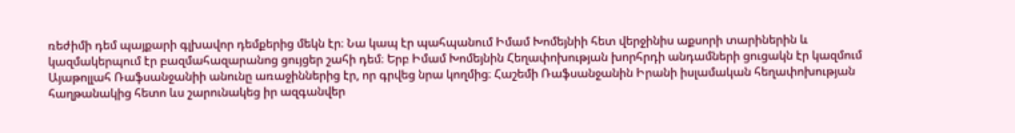ռեժիմի դեմ պայքարի գլխավոր դեմքերից մեկն էր։ Նա կապ էր պահպանում Իմամ Խոմեյնիի հետ վերջինիս աքսորի տարիներին և կազմակերպում էր բազմահազարանոց ցույցեր շահի դեմ։ Երբ Իմամ Խոմեյնին Հեղափոխության խորհրդի անդամների ցուցակն էր կազմում Այաթոլլահ Ռաֆսանջանիի անունը առաջիններից էր, որ գրվեց նրա կողմից։ Հաշեմի Ռաֆսանջանին Իրանի իսլամական հեղափոխության հաղթանակից հետո ևս շարունակեց իր ազգանվեր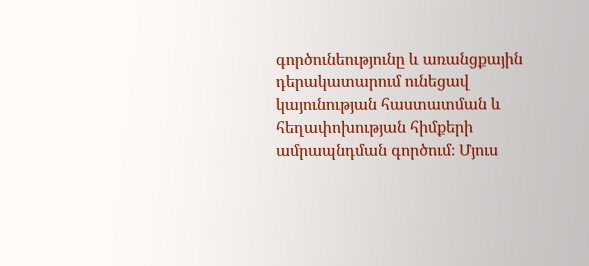գործունեությունը և առանցքային դերակատարում ունեցավ կայունության հաստատման և հեղափոխության հիմքերի ամրապնդման գործում։ Մյուս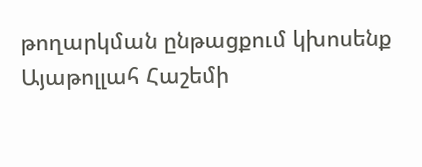թողարկման ընթացքում կխոսենք Այաթոլլահ Հաշեմի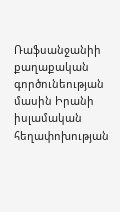Ռաֆսանջանիի քաղաքական գործունեության մասին Իրանի իսլամական հեղափոխության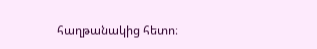հաղթանակից հետո։